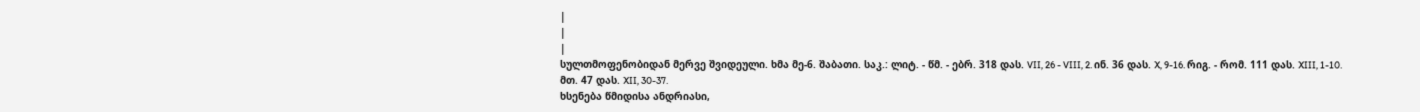|
|
|
სულთმოფენობიდან მერვე შვიდეული. ხმა მე-6. შაბათი. საკ.: ლიტ. - წმ. - ებრ. 318 დას. VII, 26 - VIII, 2. ინ. 36 დას. X, 9-16. რიგ. - რომ. 111 დას. XIII, 1-10. მთ. 47 დას. XII, 30-37.
ხსენება წმიდისა ანდრიასი,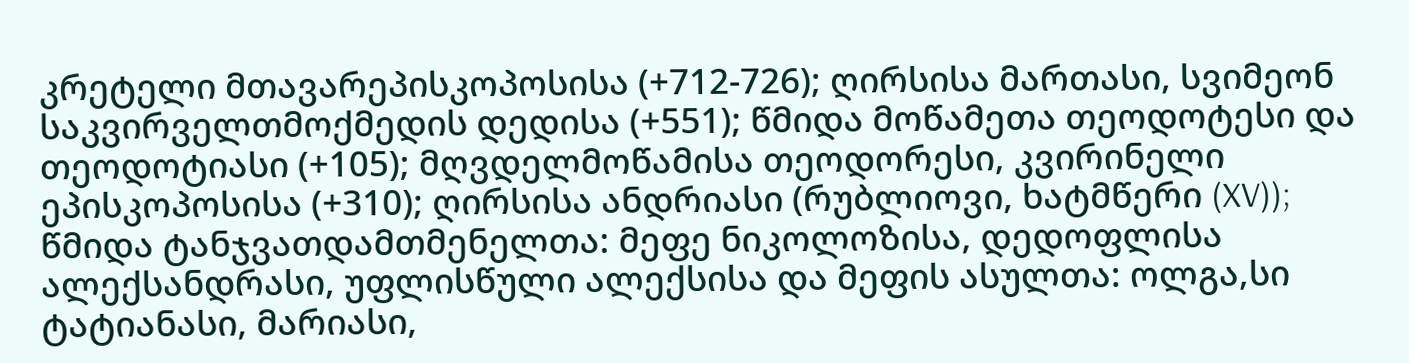კრეტელი მთავარეპისკოპოსისა (+712-726); ღირსისა მართასი, სვიმეონ საკვირველთმოქმედის დედისა (+551); წმიდა მოწამეთა თეოდოტესი და თეოდოტიასი (+105); მღვდელმოწამისა თეოდორესი, კვირინელი ეპისკოპოსისა (+310); ღირსისა ანდრიასი (რუბლიოვი, ხატმწერი (XV)); წმიდა ტანჯვათდამთმენელთა: მეფე ნიკოლოზისა, დედოფლისა ალექსანდრასი, უფლისწული ალექსისა და მეფის ასულთა: ოლგა,სი ტატიანასი, მარიასი,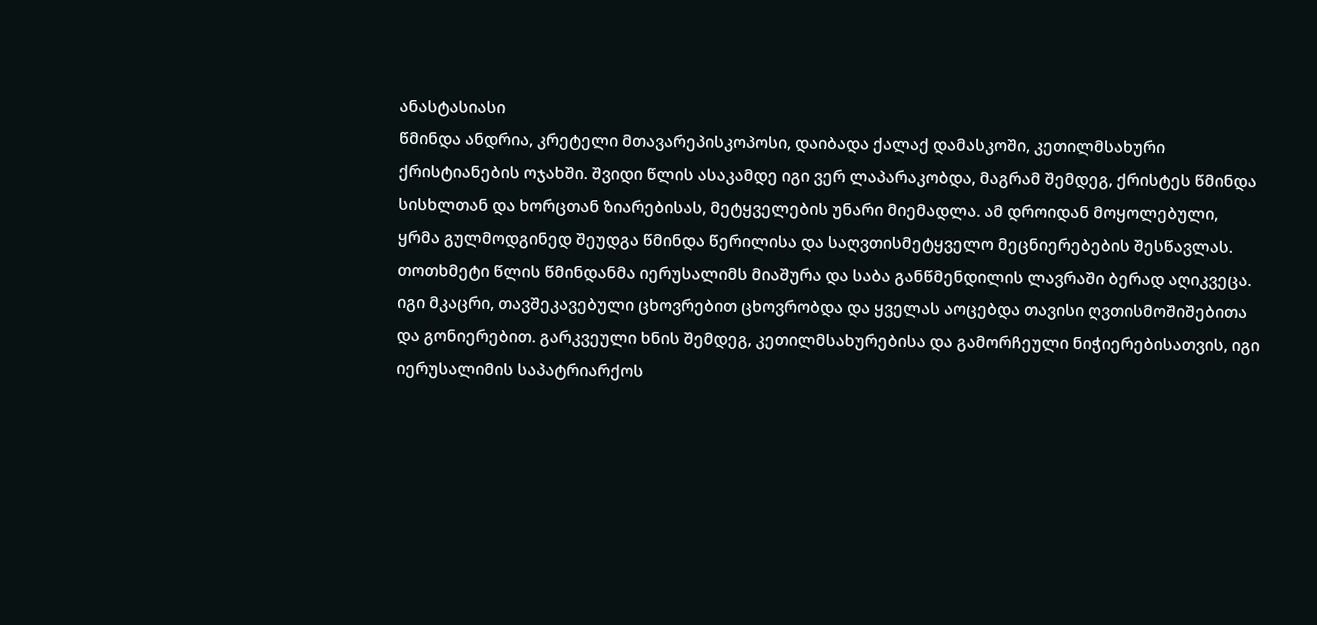ანასტასიასი
წმინდა ანდრია, კრეტელი მთავარეპისკოპოსი, დაიბადა ქალაქ დამასკოში, კეთილმსახური ქრისტიანების ოჯახში. შვიდი წლის ასაკამდე იგი ვერ ლაპარაკობდა, მაგრამ შემდეგ, ქრისტეს წმინდა სისხლთან და ხორცთან ზიარებისას, მეტყველების უნარი მიემადლა. ამ დროიდან მოყოლებული, ყრმა გულმოდგინედ შეუდგა წმინდა წერილისა და საღვთისმეტყველო მეცნიერებების შესწავლას.
თოთხმეტი წლის წმინდანმა იერუსალიმს მიაშურა და საბა განწმენდილის ლავრაში ბერად აღიკვეცა. იგი მკაცრი, თავშეკავებული ცხოვრებით ცხოვრობდა და ყველას აოცებდა თავისი ღვთისმოშიშებითა და გონიერებით. გარკვეული ხნის შემდეგ, კეთილმსახურებისა და გამორჩეული ნიჭიერებისათვის, იგი იერუსალიმის საპატრიარქოს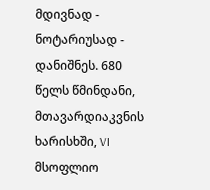მდივნად - ნოტარიუსად - დანიშნეს. 680 წელს წმინდანი, მთავარდიაკვნის ხარისხში, VI მსოფლიო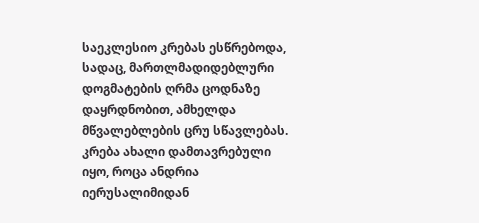საეკლესიო კრებას ესწრებოდა, სადაც, მართლმადიდებლური დოგმატების ღრმა ცოდნაზე დაყრდნობით, ამხელდა მწვალებლების ცრუ სწავლებას. კრება ახალი დამთავრებული იყო, როცა ანდრია იერუსალიმიდან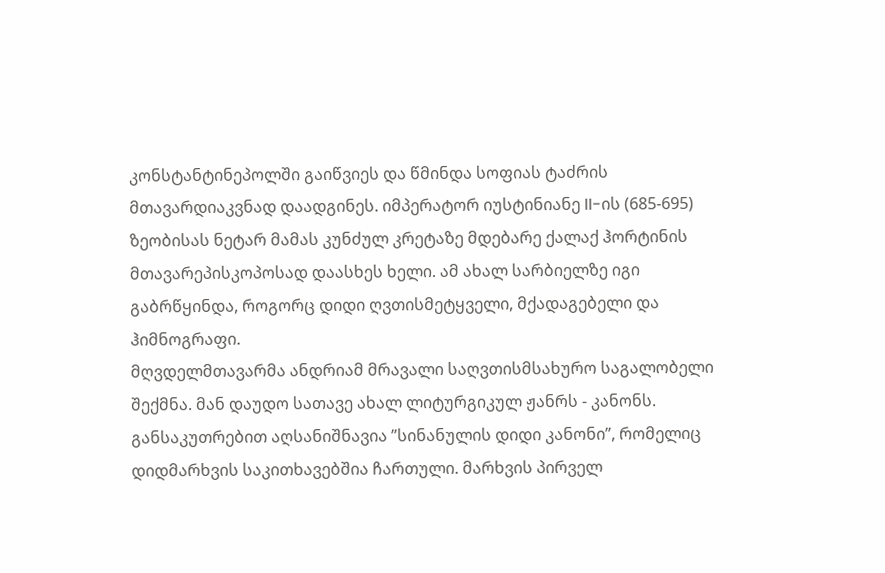კონსტანტინეპოლში გაიწვიეს და წმინდა სოფიას ტაძრის მთავარდიაკვნად დაადგინეს. იმპერატორ იუსტინიანე II-ის (685-695) ზეობისას ნეტარ მამას კუნძულ კრეტაზე მდებარე ქალაქ ჰორტინის მთავარეპისკოპოსად დაასხეს ხელი. ამ ახალ სარბიელზე იგი გაბრწყინდა, როგორც დიდი ღვთისმეტყველი, მქადაგებელი და ჰიმნოგრაფი.
მღვდელმთავარმა ანდრიამ მრავალი საღვთისმსახურო საგალობელი შექმნა. მან დაუდო სათავე ახალ ლიტურგიკულ ჟანრს - კანონს. განსაკუთრებით აღსანიშნავია ”სინანულის დიდი კანონი”, რომელიც დიდმარხვის საკითხავებშია ჩართული. მარხვის პირველ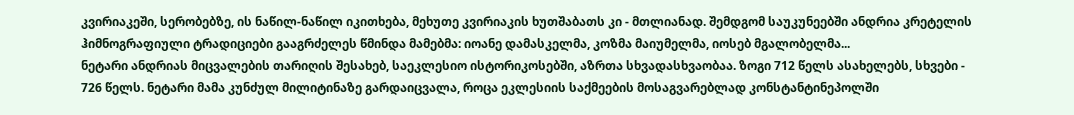კვირიაკეში, სერობებზე, ის ნაწილ-ნაწილ იკითხება, მეხუთე კვირიაკის ხუთშაბათს კი - მთლიანად. შემდგომ საუკუნეებში ანდრია კრეტელის ჰიმნოგრაფიული ტრადიციები გააგრძელეს წმინდა მამებმა: იოანე დამასკელმა, კოზმა მაიუმელმა, იოსებ მგალობელმა...
ნეტარი ანდრიას მიცვალების თარიღის შესახებ, საეკლესიო ისტორიკოსებში, აზრთა სხვადასხვაობაა. ზოგი 712 წელს ასახელებს, სხვები - 726 წელს. ნეტარი მამა კუნძულ მილიტინაზე გარდაიცვალა, როცა ეკლესიის საქმეების მოსაგვარებლად კონსტანტინეპოლში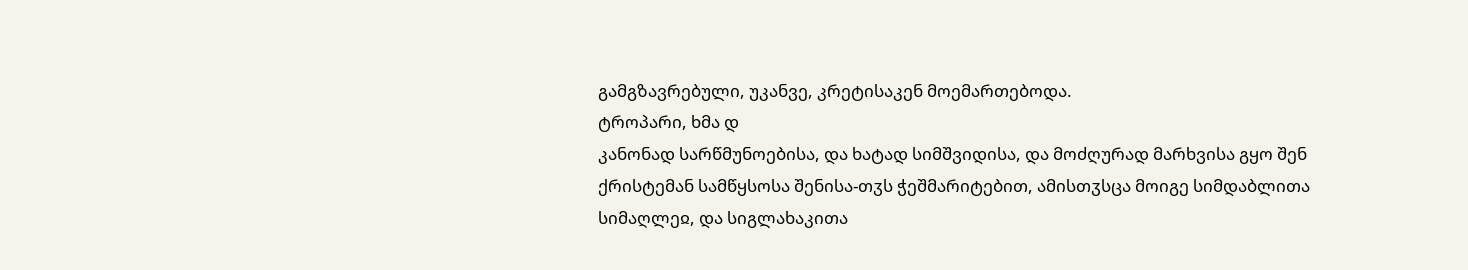გამგზავრებული, უკანვე, კრეტისაკენ მოემართებოდა.
ტროპარი, ხმა დ
კანონად სარწმუნოებისა, და ხატად სიმშვიდისა, და მოძღურად მარხვისა გყო შენ ქრისტემან სამწყსოსა შენისა-თჳს ჭეშმარიტებით, ამისთჳსცა მოიგე სიმდაბლითა სიმაღლეჲ, და სიგლახაკითა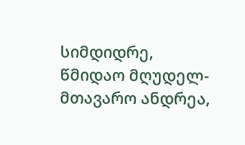სიმდიდრე, წმიდაო მღუდელ-მთავარო ანდრეა,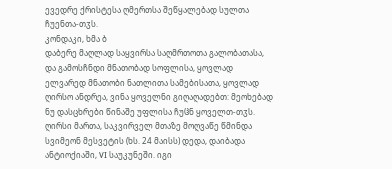ევედრე ქრისტესა ღმერთსა შეწყალებად სულთა ჩუენთა-თჳს.
კონდაკი, ხმა ბ
დაბერე მაღლად საყვირსა საღმრთოთა გალობათასა, და გამოსჩნდი მნათობად სოფლისა, ყოვლად ელვარედ მნათობი ნათლითა სამებისათა, ყოვლად ღირსო ანდრეა, ვინა ყოველნი გიღაღადებთ: მეოხებად ნუ დასცხრები წინაშე უფლისა ჩუჱნ ყოველთ-თჳს.
ღირსი მართა, საკვირველ მთაზე მოღვაწე წმინდა სვიმეონ მესვეტის (ხს. 24 მაისს) დედა, დაიბადა ანტიოქიაში, VI საუკუნეში. იგი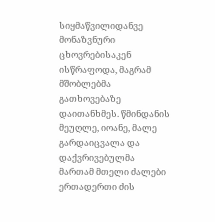სიყმაწვილიდანვე მონაზვნური ცხოვრებისაკენ ისწრაფოდა, მაგრამ მშობლებმა გათხოვებაზე დაითანხმეს. წმინდანის მეუღლე, იოანე, მალე გარდაიცვალა და დაქვრივებულმა მართამ მთელი ძალები ერთადერთი ძის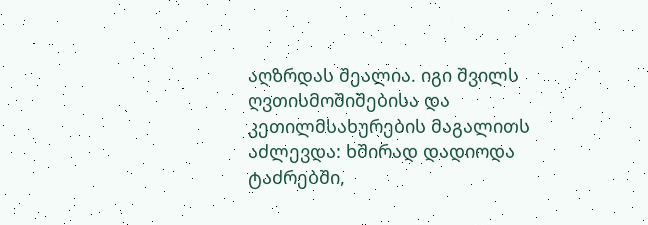აღზრდას შეალია. იგი შვილს ღვთისმოშიშებისა და კეთილმსახურების მაგალითს აძლევდა: ხშირად დადიოდა ტაძრებში,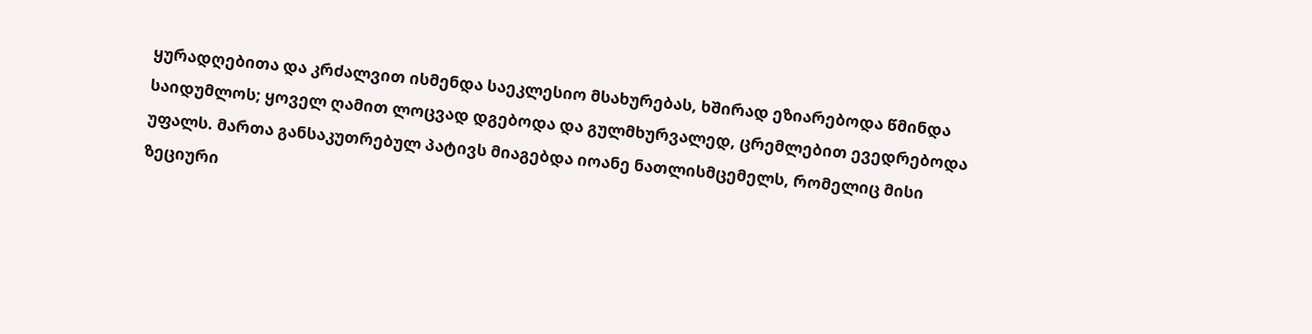ყურადღებითა და კრძალვით ისმენდა საეკლესიო მსახურებას, ხშირად ეზიარებოდა წმინდა საიდუმლოს; ყოველ ღამით ლოცვად დგებოდა და გულმხურვალედ, ცრემლებით ევედრებოდა უფალს. მართა განსაკუთრებულ პატივს მიაგებდა იოანე ნათლისმცემელს, რომელიც მისი ზეციური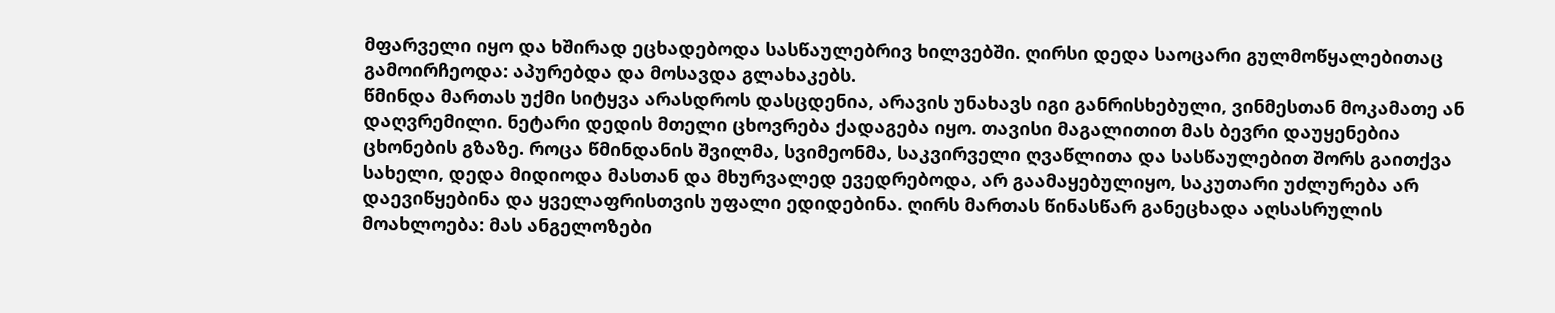მფარველი იყო და ხშირად ეცხადებოდა სასწაულებრივ ხილვებში. ღირსი დედა საოცარი გულმოწყალებითაც გამოირჩეოდა: აპურებდა და მოსავდა გლახაკებს.
წმინდა მართას უქმი სიტყვა არასდროს დასცდენია, არავის უნახავს იგი განრისხებული, ვინმესთან მოკამათე ან დაღვრემილი. ნეტარი დედის მთელი ცხოვრება ქადაგება იყო. თავისი მაგალითით მას ბევრი დაუყენებია ცხონების გზაზე. როცა წმინდანის შვილმა, სვიმეონმა, საკვირველი ღვაწლითა და სასწაულებით შორს გაითქვა სახელი, დედა მიდიოდა მასთან და მხურვალედ ევედრებოდა, არ გაამაყებულიყო, საკუთარი უძლურება არ დაევიწყებინა და ყველაფრისთვის უფალი ედიდებინა. ღირს მართას წინასწარ განეცხადა აღსასრულის მოახლოება: მას ანგელოზები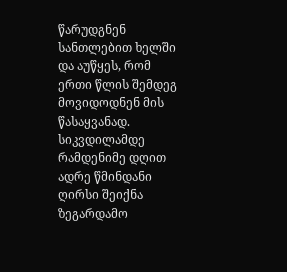წარუდგნენ სანთლებით ხელში და აუწყეს, რომ ერთი წლის შემდეგ მოვიდოდნენ მის წასაყვანად. სიკვდილამდე რამდენიმე დღით ადრე წმინდანი ღირსი შეიქნა ზეგარდამო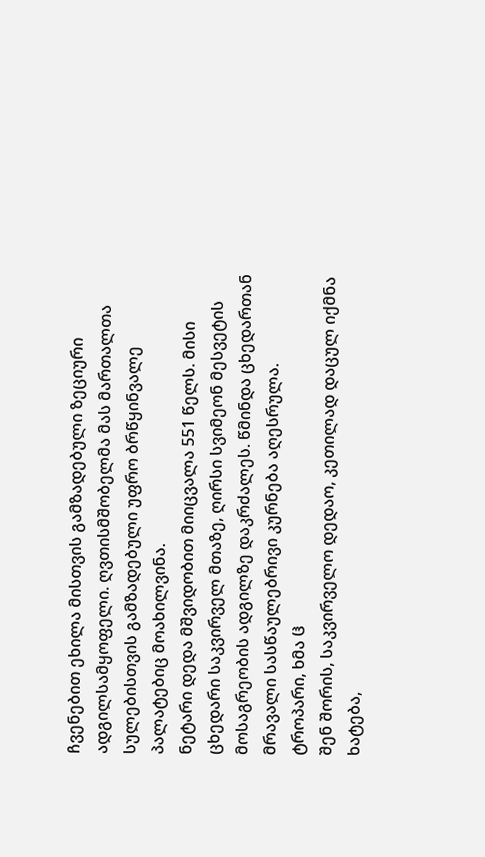ჩვენებით ეხილა მისთვის გამზადებული ზეციური ადგილსამყოფელი. ღვთისმშობელმა მას მართალთა სულებისთვის გამზადებული უფრო ბრწყინვალე პალატებიც მოახილვინა.
ნეტარი დედა მშვიდობით მიიცვალა 551 წელს. მისი ცხედარი საკვირველ მთაზე, ღირსი სვიმეონ მესვეტის მოსაგრეობის ადგილზე დაკრძალეს. წმინდა ცხედართან მრავალი სასწაულებრივი კურნება აღესრულა.
ტროპარი, ხმა ჱ
შენ შორის, საკვირველო დედაო, კეთილად დაცულ იქმნა ხატება,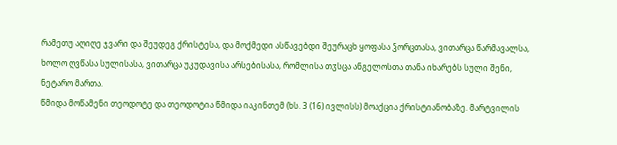რამეთუ აღიღე ჯვარი და შეუდეგ ქრისტესა, და მოქმედი ასწავებდი შეურაცხ ყოფასა ჴორცთასა, ვითარცა წარმავალსა, ხოლო ღვწასა სულისასა, ვითარცა უკუდავისა არსებისასა, რომლისა თჳსცა ანგელოსთა თანა იხარებს სული შენი, ნეტარო მართა.
წმიდა მოწამენი თეოდოტე და თეოდოტია წმიდა იაკინთემ (ხს. 3 (16) ივლისს) მოაქცია ქრისტიანობაზე. მარტვილის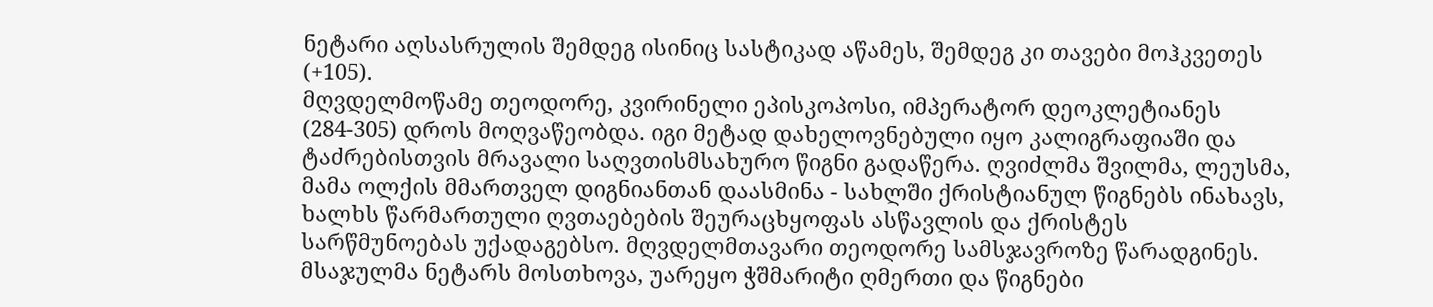ნეტარი აღსასრულის შემდეგ ისინიც სასტიკად აწამეს, შემდეგ კი თავები მოჰკვეთეს (+105).
მღვდელმოწამე თეოდორე, კვირინელი ეპისკოპოსი, იმპერატორ დეოკლეტიანეს (284-305) დროს მოღვაწეობდა. იგი მეტად დახელოვნებული იყო კალიგრაფიაში და ტაძრებისთვის მრავალი საღვთისმსახურო წიგნი გადაწერა. ღვიძლმა შვილმა, ლეუსმა, მამა ოლქის მმართველ დიგნიანთან დაასმინა - სახლში ქრისტიანულ წიგნებს ინახავს, ხალხს წარმართული ღვთაებების შეურაცხყოფას ასწავლის და ქრისტეს სარწმუნოებას უქადაგებსო. მღვდელმთავარი თეოდორე სამსჯავროზე წარადგინეს. მსაჯულმა ნეტარს მოსთხოვა, უარეყო ჭშმარიტი ღმერთი და წიგნები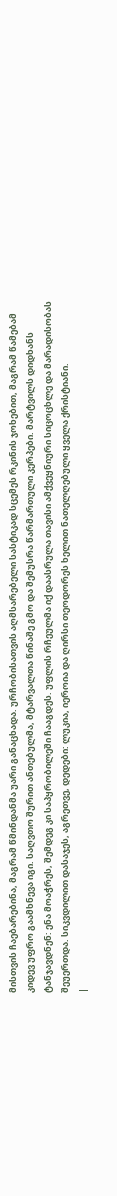მისთვის ჩაებარებინა, მაგრამ წმინდანმა უარი განაცხადა. ურჩობისათვის აღმსარებელი სასტიკად სცემეს რკინის ჯოხებით, მაგრამ წამებამ კიდევ უფრო გაამხნევა იგი. საღვთო შურით ანთებულმა, მტარვალთა წინაშე გმო და შემუსრა წარმართული კერპები. მარტვილს დიდხანს ტანჯავდნენ: ენა მოაჭრეს, შემდეგ კი საპყრობილეში ჩააგდეს. უფლის რჩეულმა იქ დაასრულა თავისი ამქვეყნიური სიცოცხლე და მარადისობას შეუერთდა. სიკვდილით დასაჯეს, აგრეთვე, დედები: ლუკია, იეროია და ღირსი თეოდორეს ხელით ნათელღებული ყველა ქრისტიანი.
|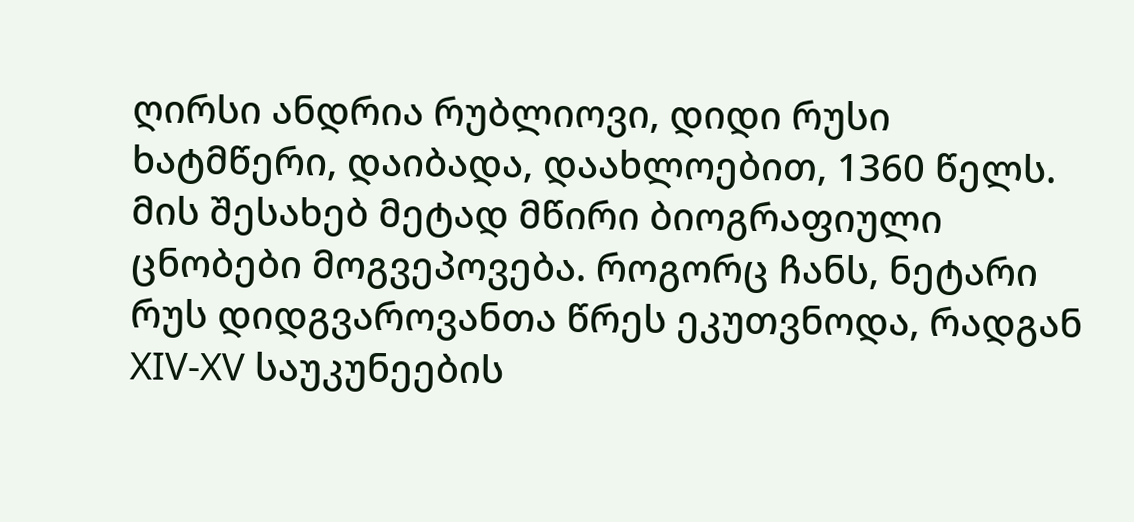ღირსი ანდრია რუბლიოვი, დიდი რუსი ხატმწერი, დაიბადა, დაახლოებით, 1360 წელს. მის შესახებ მეტად მწირი ბიოგრაფიული ცნობები მოგვეპოვება. როგორც ჩანს, ნეტარი რუს დიდგვაროვანთა წრეს ეკუთვნოდა, რადგან XIV-XV საუკუნეების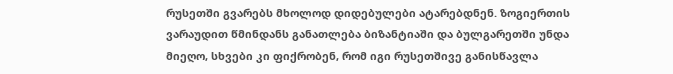რუსეთში გვარებს მხოლოდ დიდებულები ატარებდნენ. ზოგიერთის ვარაუდით წმინდანს განათლება ბიზანტიაში და ბულგარეთში უნდა მიეღო, სხვები კი ფიქრობენ, რომ იგი რუსეთშივე განისწავლა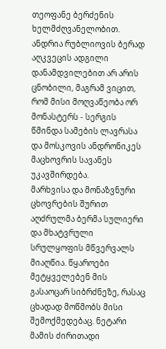თეოფანე ბერძენის ხელმძღვანელობით. ანდრია რუბლიოვის ბერად აღკვეცის ადგილი დანამდვილებით არ არის ცნობილი, მაგრამ ვიცით, რომ მისი მოღვაწეობა ორ მონასტერს - სერგის წმინდა სამების ლავრასა და მოსკოვის ანდრონიკეს მაცხოვრის სავანეს უკავშირდება.
მარხვისა და მონაზვნური ცხოვრების შურით აღძრულმა ბერმა სულიერი და მხატვრული სრულყოფის მწვერვალს მიაღწია. წყაროები მეტყველებენ მის გასაოცარ სიბრძნეზე, რასაც ცხადად მოწმობს მისი შემოქმედებაც. ნეტარი მამის ძირითადი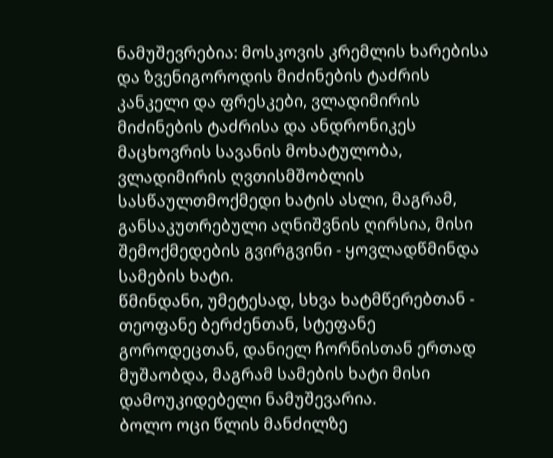ნამუშევრებია: მოსკოვის კრემლის ხარებისა და ზვენიგოროდის მიძინების ტაძრის კანკელი და ფრესკები, ვლადიმირის მიძინების ტაძრისა და ანდრონიკეს მაცხოვრის სავანის მოხატულობა, ვლადიმირის ღვთისმშობლის სასწაულთმოქმედი ხატის ასლი, მაგრამ, განსაკუთრებული აღნიშვნის ღირსია, მისი შემოქმედების გვირგვინი - ყოვლადწმინდა სამების ხატი.
წმინდანი, უმეტესად, სხვა ხატმწერებთან - თეოფანე ბერძენთან, სტეფანე გოროდეცთან, დანიელ ჩორნისთან ერთად მუშაობდა, მაგრამ სამების ხატი მისი დამოუკიდებელი ნამუშევარია.
ბოლო ოცი წლის მანძილზე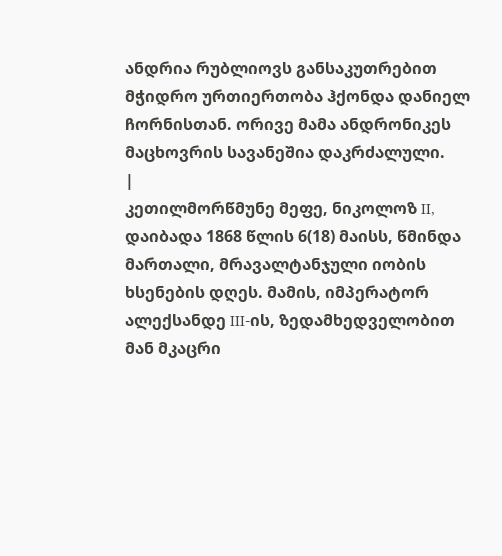ანდრია რუბლიოვს განსაკუთრებით მჭიდრო ურთიერთობა ჰქონდა დანიელ ჩორნისთან. ორივე მამა ანდრონიკეს მაცხოვრის სავანეშია დაკრძალული.
|
კეთილმორწმუნე მეფე, ნიკოლოზ II, დაიბადა 1868 წლის 6(18) მაისს, წმინდა მართალი, მრავალტანჯული იობის ხსენების დღეს. მამის, იმპერატორ ალექსანდე III-ის, ზედამხედველობით მან მკაცრი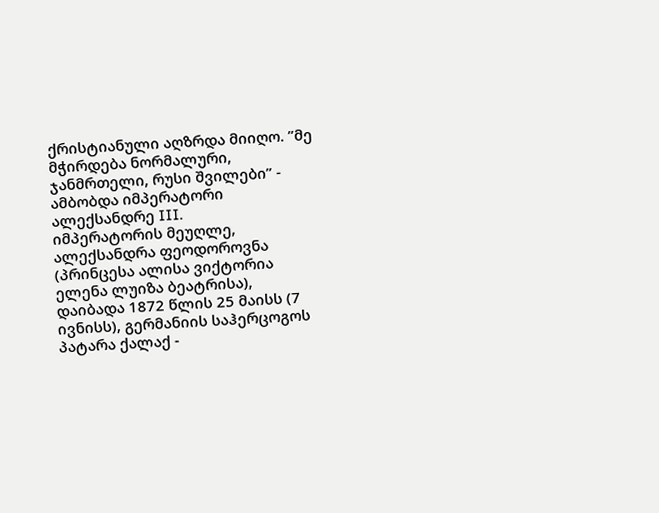ქრისტიანული აღზრდა მიიღო. ”მე მჭირდება ნორმალური, ჯანმრთელი, რუსი შვილები” - ამბობდა იმპერატორი ალექსანდრე III.
იმპერატორის მეუღლე, ალექსანდრა ფეოდოროვნა (პრინცესა ალისა ვიქტორია ელენა ლუიზა ბეატრისა), დაიბადა 1872 წლის 25 მაისს (7 ივნისს), გერმანიის საჰერცოგოს პატარა ქალაქ -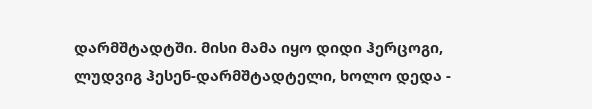დარმშტადტში. მისი მამა იყო დიდი ჰერცოგი, ლუდვიგ ჰესენ-დარმშტადტელი, ხოლო დედა -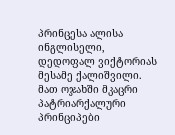პრინცესა ალისა ინგლისელი, დედოფალ ვიქტორიას მესამე ქალიშვილი. მათ ოჯახში მკაცრი პატრიარქალური პრინციპები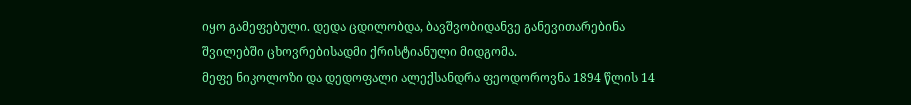იყო გამეფებული. დედა ცდილობდა, ბავშვობიდანვე განევითარებინა შვილებში ცხოვრებისადმი ქრისტიანული მიდგომა.
მეფე ნიკოლოზი და დედოფალი ალექსანდრა ფეოდოროვნა 1894 წლის 14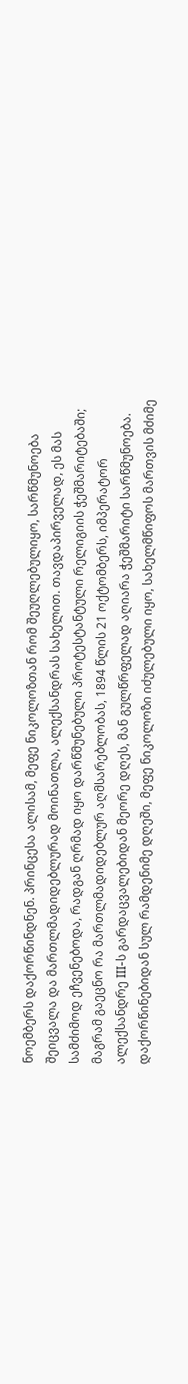ნოემბერს დაქორწინდნენ. პრინცესა ალისამ, მეფე ნიკოლოზთან რომ შეუღლებულიყო, სარწმუნოება შეიცვალა და მართლმადიდებლურად მოინათლა, ალექსანდრას სახელით. თავდაპირველად, ეს მას სამძიმოდ ეჩვენებოდა, რადგან ღრმად იყო დარწმუნებული პროტესტანტული რელიგიის ჭეშმარიტებაში; მაგრამ გაეცნო რა მართლმადიდებლურ აღმსარებლობას, 1894 წლის 21 ოქტომბერს, იმპერატორ ალექსანდრე III-ს გარდაცვალებიდან მეორე დღეს, მან გულწრფელად აღიარა ჭეშმარიტი სარწმუნოება.
დაქორწინებიდან სულ რამდენიმე დღეში, მეფე ნიკოლოზი იძულებული იყო, სახელმწიფოს მართვის მძიმე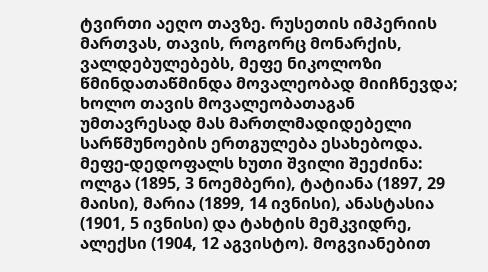ტვირთი აეღო თავზე. რუსეთის იმპერიის მართვას, თავის, როგორც მონარქის, ვალდებულებებს, მეფე ნიკოლოზი წმინდათაწმინდა მოვალეობად მიიჩნევდა; ხოლო თავის მოვალეობათაგან უმთავრესად მას მართლმადიდებელი სარწმუნოების ერთგულება ესახებოდა.
მეფე-დედოფალს ხუთი შვილი შეეძინა: ოლგა (1895, 3 ნოემბერი), ტატიანა (1897, 29 მაისი), მარია (1899, 14 ივნისი), ანასტასია (1901, 5 ივნისი) და ტახტის მემკვიდრე, ალექსი (1904, 12 აგვისტო). მოგვიანებით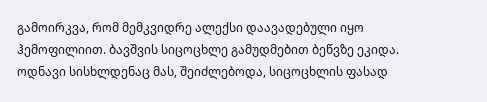გამოირკვა, რომ მემკვიდრე ალექსი დაავადებული იყო ჰემოფილიით. ბავშვის სიცოცხლე გამუდმებით ბეწვზე ეკიდა. ოდნავი სისხლდენაც მას, შეიძლებოდა, სიცოცხლის ფასად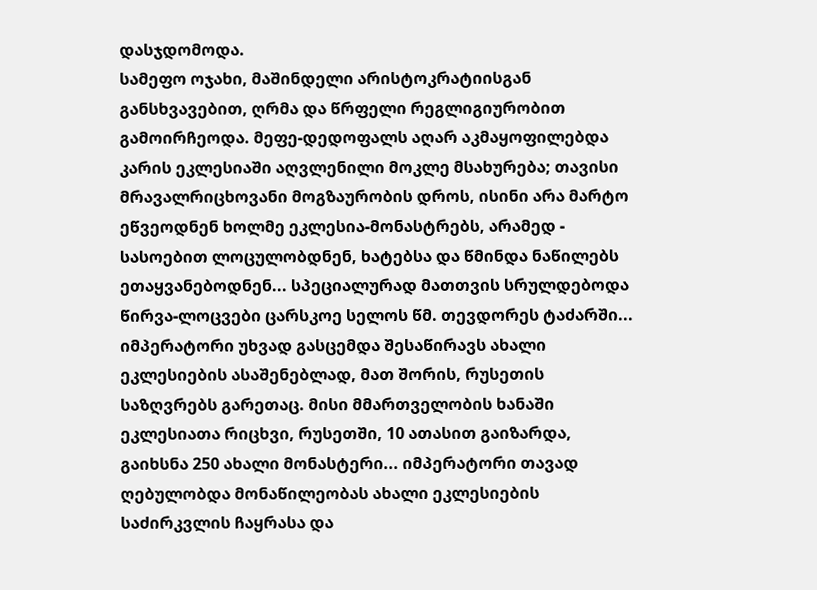დასჯდომოდა.
სამეფო ოჯახი, მაშინდელი არისტოკრატიისგან განსხვავებით, ღრმა და წრფელი რეგლიგიურობით გამოირჩეოდა. მეფე-დედოფალს აღარ აკმაყოფილებდა კარის ეკლესიაში აღვლენილი მოკლე მსახურება; თავისი მრავალრიცხოვანი მოგზაურობის დროს, ისინი არა მარტო ეწვეოდნენ ხოლმე ეკლესია-მონასტრებს, არამედ - სასოებით ლოცულობდნენ, ხატებსა და წმინდა ნაწილებს ეთაყვანებოდნენ... სპეციალურად მათთვის სრულდებოდა წირვა-ლოცვები ცარსკოე სელოს წმ. თევდორეს ტაძარში... იმპერატორი უხვად გასცემდა შესაწირავს ახალი ეკლესიების ასაშენებლად, მათ შორის, რუსეთის საზღვრებს გარეთაც. მისი მმართველობის ხანაში ეკლესიათა რიცხვი, რუსეთში, 10 ათასით გაიზარდა, გაიხსნა 250 ახალი მონასტერი... იმპერატორი თავად ღებულობდა მონაწილეობას ახალი ეკლესიების საძირკვლის ჩაყრასა და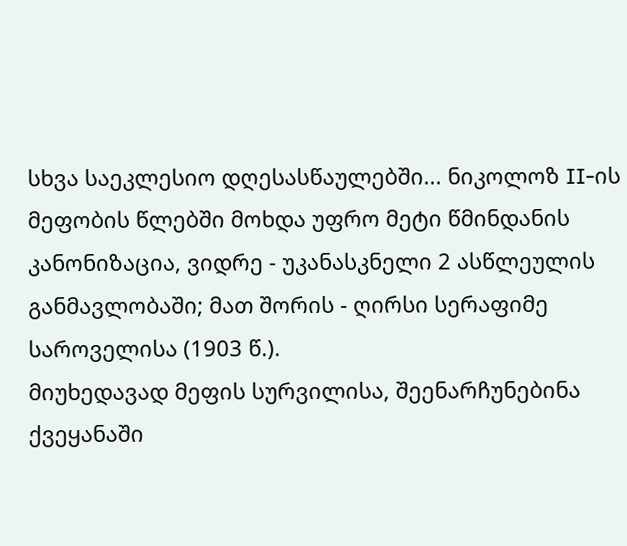სხვა საეკლესიო დღესასწაულებში... ნიკოლოზ II-ის მეფობის წლებში მოხდა უფრო მეტი წმინდანის კანონიზაცია, ვიდრე - უკანასკნელი 2 ასწლეულის განმავლობაში; მათ შორის - ღირსი სერაფიმე საროველისა (1903 წ.).
მიუხედავად მეფის სურვილისა, შეენარჩუნებინა ქვეყანაში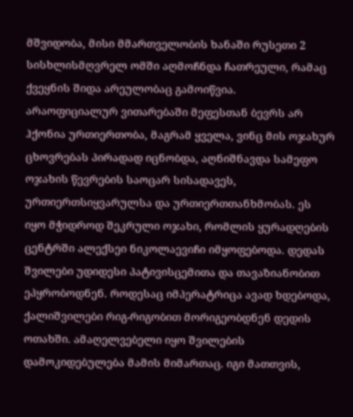მშვიდობა, მისი მმართველობის ხანაში რუსეთი 2 სისხლისმღვრელ ომში აღმოჩნდა ჩათრეული, რამაც ქვეყნის შიდა არეულობაც გამოიწვია.
არაოფიციალურ ვითარებაში მეფესთან ბევრს არ ჰქონია ურთიერთობა, მაგრამ ყველა, ვინც მის ოჯახურ ცხოვრებას პირადად იცნობდა, აღნიშნავდა სამეფო ოჯახის წევრების საოცარ სისადავეს, ურთიერთსიყვარულსა და ურთიერთთანხმობას. ეს იყო მჭიდროდ შეკრული ოჯახი, რომლის ყურადღების ცენტრში ალექსეი ნიკოლაევიჩი იმყოფებოდა. დედას შვილები უდიდესი პატივისცემითა და თავაზიანობით ეპყრობოდნენ. როდესაც იმპერატრიცა ავად ხდებოდა, ქალიშვილები რიგ-რიგობით მორიგეობდნენ დედის ოთახში. ამაღელვებელი იყო შვილების დამოკიდებულება მამის მიმართაც. იგი მათთვის,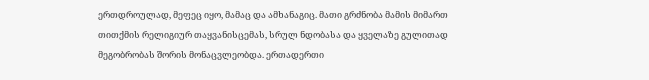ერთდროულად, მეფეც იყო, მამაც და ამხანაგიც. მათი გრძნობა მამის მიმართ თითქმის რელიგიურ თაყვანისცემას, სრულ ნდობასა და ყველაზე გულითად მეგობრობას შორის მონაცვლეობდა. ერთადერთი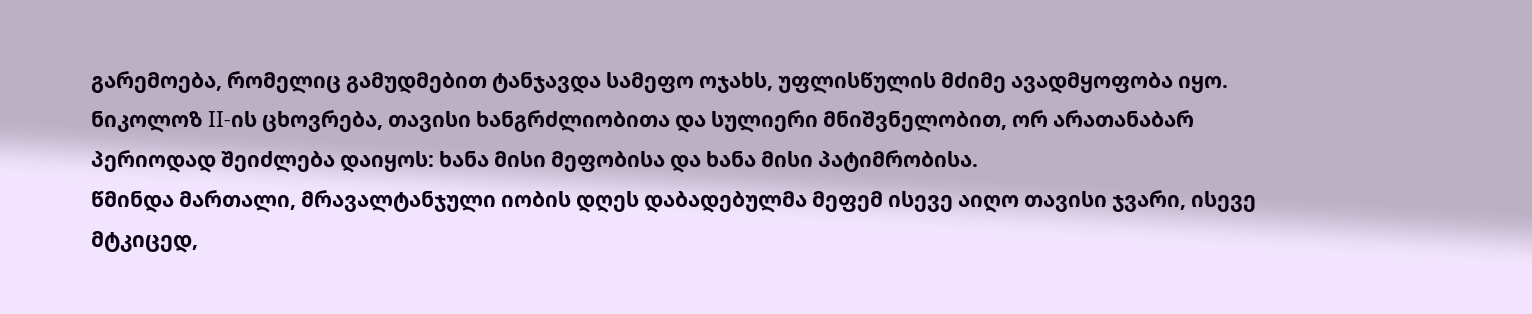გარემოება, რომელიც გამუდმებით ტანჯავდა სამეფო ოჯახს, უფლისწულის მძიმე ავადმყოფობა იყო.
ნიკოლოზ II-ის ცხოვრება, თავისი ხანგრძლიობითა და სულიერი მნიშვნელობით, ორ არათანაბარ პერიოდად შეიძლება დაიყოს: ხანა მისი მეფობისა და ხანა მისი პატიმრობისა.
წმინდა მართალი, მრავალტანჯული იობის დღეს დაბადებულმა მეფემ ისევე აიღო თავისი ჯვარი, ისევე მტკიცედ,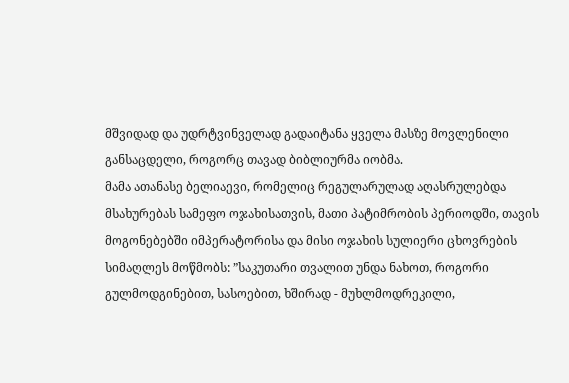მშვიდად და უდრტვინველად გადაიტანა ყველა მასზე მოვლენილი განსაცდელი, როგორც თავად ბიბლიურმა იობმა.
მამა ათანასე ბელიაევი, რომელიც რეგულარულად აღასრულებდა მსახურებას სამეფო ოჯახისათვის, მათი პატიმრობის პერიოდში, თავის მოგონებებში იმპერატორისა და მისი ოჯახის სულიერი ცხოვრების სიმაღლეს მოწმობს: ”საკუთარი თვალით უნდა ნახოთ, როგორი გულმოდგინებით, სასოებით, ხშირად - მუხლმოდრეკილი,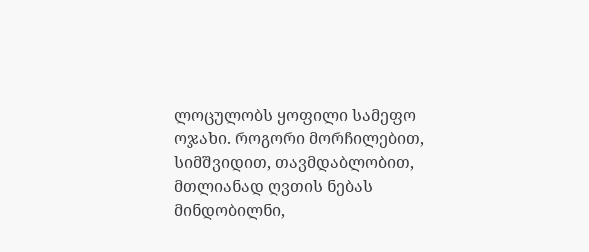ლოცულობს ყოფილი სამეფო ოჯახი. როგორი მორჩილებით, სიმშვიდით, თავმდაბლობით, მთლიანად ღვთის ნებას მინდობილნი,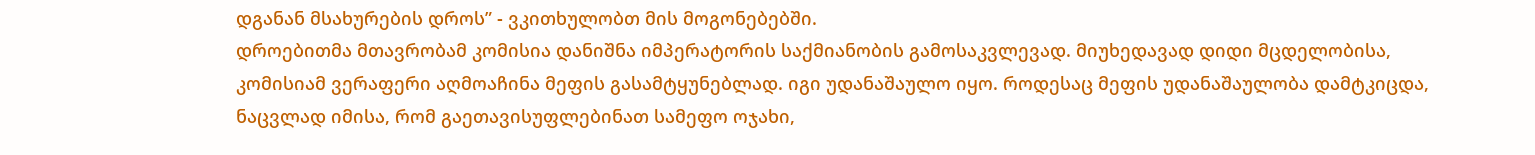დგანან მსახურების დროს” - ვკითხულობთ მის მოგონებებში.
დროებითმა მთავრობამ კომისია დანიშნა იმპერატორის საქმიანობის გამოსაკვლევად. მიუხედავად დიდი მცდელობისა, კომისიამ ვერაფერი აღმოაჩინა მეფის გასამტყუნებლად. იგი უდანაშაულო იყო. როდესაც მეფის უდანაშაულობა დამტკიცდა, ნაცვლად იმისა, რომ გაეთავისუფლებინათ სამეფო ოჯახი,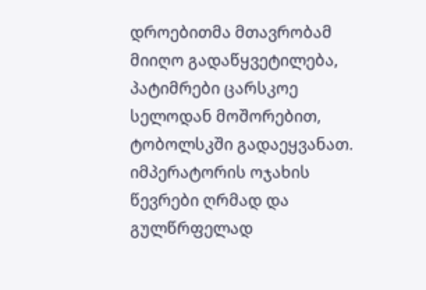დროებითმა მთავრობამ მიიღო გადაწყვეტილება, პატიმრები ცარსკოე სელოდან მოშორებით, ტობოლსკში გადაეყვანათ.
იმპერატორის ოჯახის წევრები ღრმად და გულწრფელად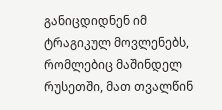განიცდიდნენ იმ ტრაგიკულ მოვლენებს, რომლებიც მაშინდელ რუსეთში, მათ თვალწინ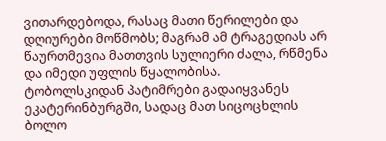ვითარდებოდა, რასაც მათი წერილები და დღიურები მოწმობს; მაგრამ ამ ტრაგედიას არ წაურთმევია მათთვის სულიერი ძალა, რწმენა და იმედი უფლის წყალობისა.
ტობოლსკიდან პატიმრები გადაიყვანეს ეკატერინბურგში, სადაც მათ სიცოცხლის ბოლო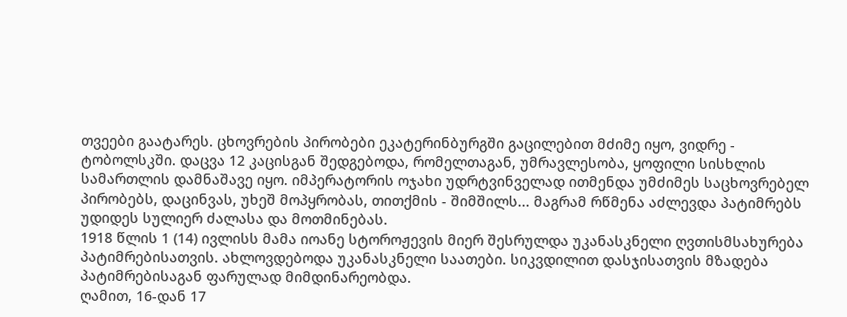თვეები გაატარეს. ცხოვრების პირობები ეკატერინბურგში გაცილებით მძიმე იყო, ვიდრე - ტობოლსკში. დაცვა 12 კაცისგან შედგებოდა, რომელთაგან, უმრავლესობა, ყოფილი სისხლის სამართლის დამნაშავე იყო. იმპერატორის ოჯახი უდრტვინველად ითმენდა უმძიმეს საცხოვრებელ პირობებს, დაცინვას, უხეშ მოპყრობას, თითქმის - შიმშილს... მაგრამ რწმენა აძლევდა პატიმრებს უდიდეს სულიერ ძალასა და მოთმინებას.
1918 წლის 1 (14) ივლისს მამა იოანე სტოროჟევის მიერ შესრულდა უკანასკნელი ღვთისმსახურება პატიმრებისათვის. ახლოვდებოდა უკანასკნელი საათები. სიკვდილით დასჯისათვის მზადება პატიმრებისაგან ფარულად მიმდინარეობდა.
ღამით, 16-დან 17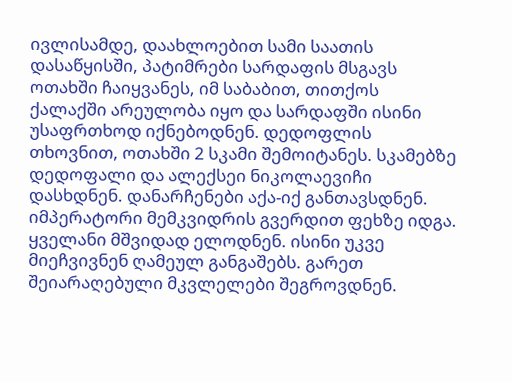ივლისამდე, დაახლოებით სამი საათის დასაწყისში, პატიმრები სარდაფის მსგავს ოთახში ჩაიყვანეს, იმ საბაბით, თითქოს ქალაქში არეულობა იყო და სარდაფში ისინი უსაფრთხოდ იქნებოდნენ. დედოფლის თხოვნით, ოთახში 2 სკამი შემოიტანეს. სკამებზე დედოფალი და ალექსეი ნიკოლაევიჩი დასხდნენ. დანარჩენები აქა-იქ განთავსდნენ. იმპერატორი მემკვიდრის გვერდით ფეხზე იდგა. ყველანი მშვიდად ელოდნენ. ისინი უკვე მიეჩვივნენ ღამეულ განგაშებს. გარეთ შეიარაღებული მკვლელები შეგროვდნენ.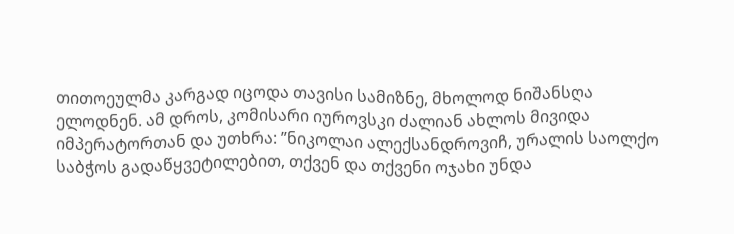თითოეულმა კარგად იცოდა თავისი სამიზნე, მხოლოდ ნიშანსღა ელოდნენ. ამ დროს, კომისარი იუროვსკი ძალიან ახლოს მივიდა იმპერატორთან და უთხრა: ”ნიკოლაი ალექსანდროვიჩ, ურალის საოლქო საბჭოს გადაწყვეტილებით, თქვენ და თქვენი ოჯახი უნდა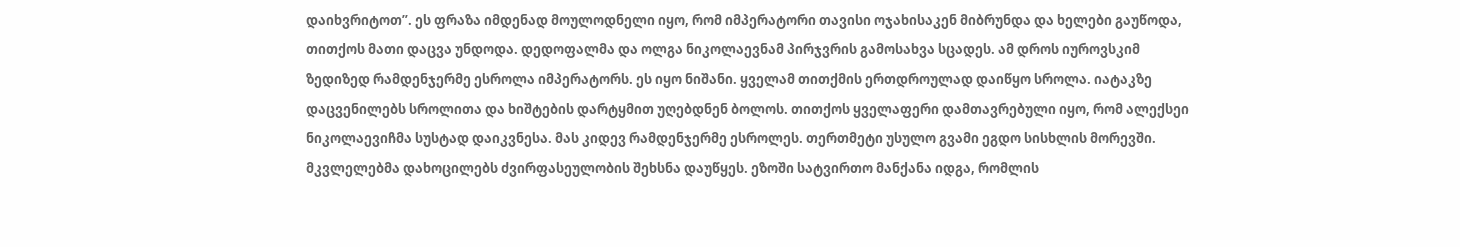დაიხვრიტოთ”. ეს ფრაზა იმდენად მოულოდნელი იყო, რომ იმპერატორი თავისი ოჯახისაკენ მიბრუნდა და ხელები გაუწოდა, თითქოს მათი დაცვა უნდოდა. დედოფალმა და ოლგა ნიკოლაევნამ პირჯვრის გამოსახვა სცადეს. ამ დროს იუროვსკიმ ზედიზედ რამდენჯერმე ესროლა იმპერატორს. ეს იყო ნიშანი. ყველამ თითქმის ერთდროულად დაიწყო სროლა. იატაკზე დაცვენილებს სროლითა და ხიშტების დარტყმით უღებდნენ ბოლოს. თითქოს ყველაფერი დამთავრებული იყო, რომ ალექსეი ნიკოლაევიჩმა სუსტად დაიკვნესა. მას კიდევ რამდენჯერმე ესროლეს. თერთმეტი უსულო გვამი ეგდო სისხლის მორევში. მკვლელებმა დახოცილებს ძვირფასეულობის შეხსნა დაუწყეს. ეზოში სატვირთო მანქანა იდგა, რომლის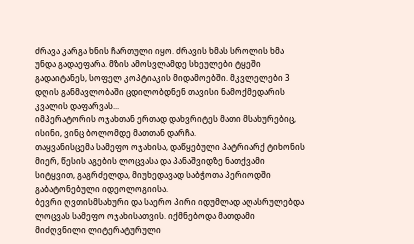ძრავა კარგა ხნის ჩართული იყო. ძრავის ხმას სროლის ხმა უნდა გადაეფარა. მზის ამოსვლამდე სხეულები ტყეში გადაიტანეს, სოფელ კოპტიაკის მიდამოებში. მკვლელები 3 დღის განმავლობაში ცდილობდნენ თავისი ნამოქმედარის კვალის დაფარვას...
იმპერატორის ოჯახთან ერთად დახვრიტეს მათი მსახურებიც, ისინი, ვინც ბოლომდე მათთან დარჩა.
თაყვანისცემა სამეფო ოჯახისა, დაწყებული პატრიარქ ტიხონის მიერ, წესის აგების ლოცვასა და პანაშვიდზე ნათქვამი სიტყვით, გაგრძელდა, მიუხედავად საბჭოთა პერიოდში გაბატონებული იდეოლოგიისა.
ბევრი ღვთისმსახური და საერო პირი იდუმლად აღასრულებდა ლოცვას სამეფო ოჯახისათვის. იქმნებოდა მათდამი მიძღვნილი ლიტერატურული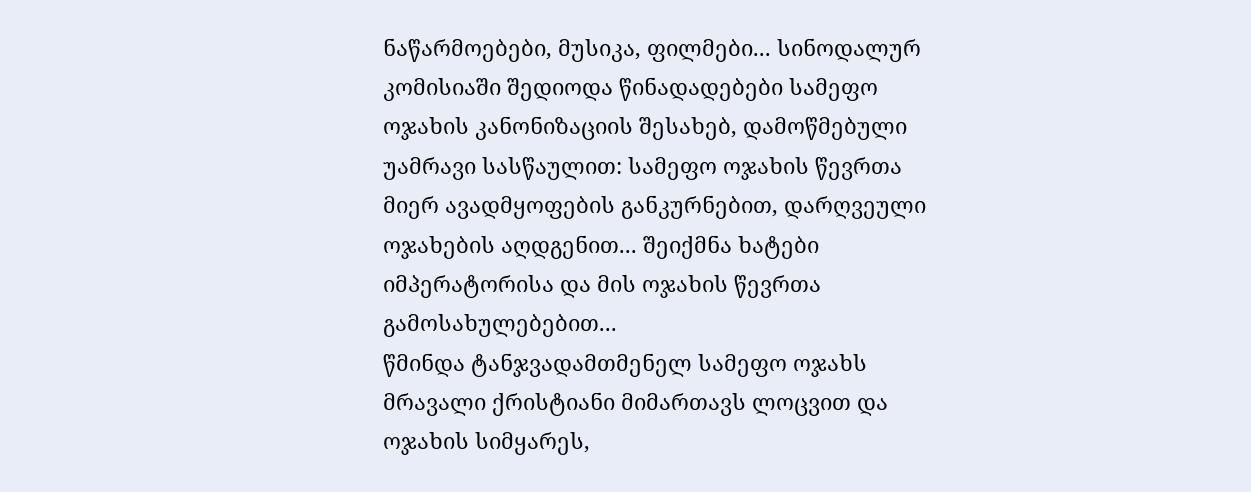ნაწარმოებები, მუსიკა, ფილმები... სინოდალურ კომისიაში შედიოდა წინადადებები სამეფო ოჯახის კანონიზაციის შესახებ, დამოწმებული უამრავი სასწაულით: სამეფო ოჯახის წევრთა მიერ ავადმყოფების განკურნებით, დარღვეული ოჯახების აღდგენით... შეიქმნა ხატები იმპერატორისა და მის ოჯახის წევრთა გამოსახულებებით...
წმინდა ტანჯვადამთმენელ სამეფო ოჯახს მრავალი ქრისტიანი მიმართავს ლოცვით და ოჯახის სიმყარეს,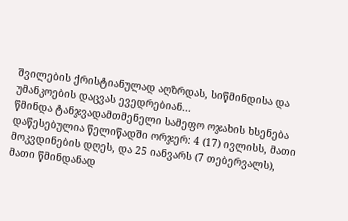შვილების ქრისტიანულად აღზრდას, სიწმინდისა და უმანკოების დაცვას ევედრებიან...
წმინდა ტანჯვადამთმენელი სამეფო ოჯახის ხსენება დაწესებულია წელიწადში ორჯერ: 4 (17) ივლისს, მათი მოკვდინების დღეს, და 25 იანვარს (7 თებერვალს), მათი წმინდანად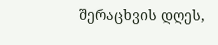შერაცხვის დღეს,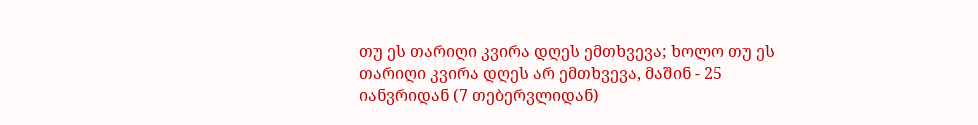თუ ეს თარიღი კვირა დღეს ემთხვევა; ხოლო თუ ეს თარიღი კვირა დღეს არ ემთხვევა, მაშინ - 25 იანვრიდან (7 თებერვლიდან)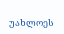უახლოეს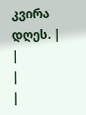კვირა დღეს. |
|
|
|